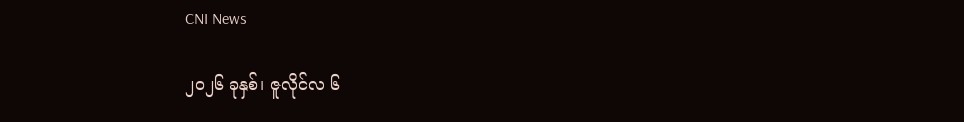CNI News

၂၀၂၆ ခုနှစ်၊ ဇူလိုင်လ ၆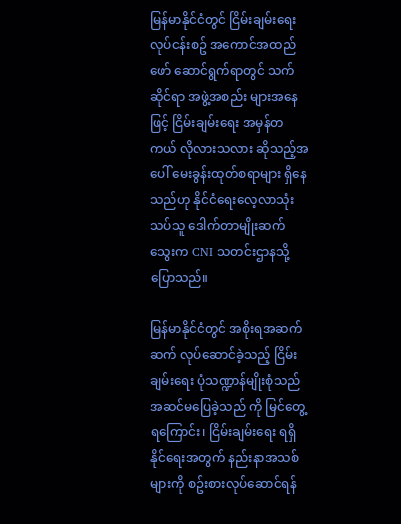မြန်မာနိုင်ငံတွင် ငြိမ်းချမ်းရေးလုပ်ငန်းစဥ် အကောင်အထည်ဖော် ဆောင်ရွက်ရာတွင် သက်ဆိုင်ရာ အဖွဲ့အစည်း များအနေဖြင့် ငြိမ်းချမ်းရေး အမှန်တကယ် လိုလားသလား ဆိုသည့်အပေါ် မေးခွန်းထုတ်စရာများ ရှိနေသည်ဟု နိုင်ငံရေးလေ့လာသုံးသပ်သူ ဒေါက်တာမျိုးဆက်သွေးက CNI သတင်းဌာနသို့ ပြောသည်။

မြန်မာနိုင်ငံတွင် အစိုးရအဆက်ဆက် လုပ်ဆောင်ခဲ့သည့် ငြိမ်းချမ်းရေး ပုံသဏ္ဍာန်မျိုးစုံသည် အဆင်မပြေခဲ့သည် ကို မြင်တွေ့ရကြောင်း၊ ငြိမ်းချမ်းရေး ရရှိနိုင်ရေးအတွက် နည်းနာအသစ်များကို စဥ်းစားလုပ်ဆောင်ရန်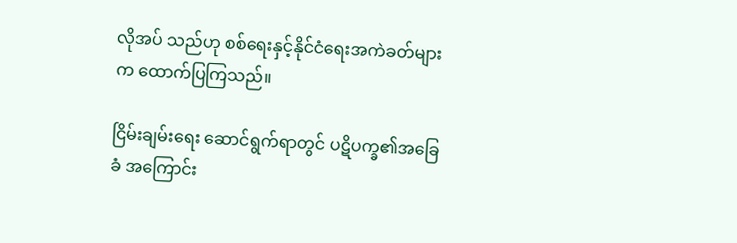လိုအပ် သည်ဟု စစ်ရေးနှင့်နိုင်ငံရေးအကဲခတ်များက ထောက်ပြကြသည်။

ငြိမ်းချမ်းရေး ဆောင်ရွက်ရာတွင် ပဋိပက္ခ၏အခြေခံ အကြောင်း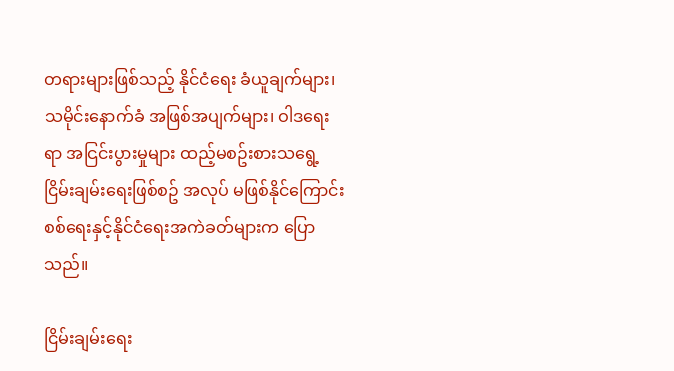တရားများဖြစ်သည့် နိုင်ငံရေး ခံယူချက်များ၊ သမိုင်းနောက်ခံ အဖြစ်အပျက်များ၊ ဝါဒရေးရာ အငြင်းပွားမှုများ ထည့်မစဥ်းစားသရွေ့ ငြိမ်းချမ်းရေးဖြစ်စဥ် အလုပ် မဖြစ်နိုင်ကြောင်း စစ်ရေးနှင့်နိုင်ငံရေးအကဲခတ်များက ပြောသည်။

ငြိမ်းချမ်းရေး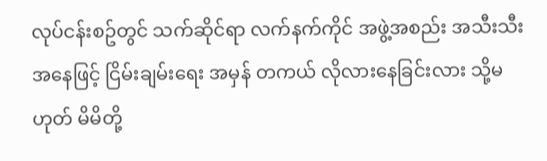လုပ်ငန်းစဥ်တွင် သက်ဆိုင်ရာ လက်နက်ကိုင် အဖွဲ့အစည်း အသီးသီး အနေဖြင့် ငြိမ်းချမ်းရေး အမှန် တကယ် လိုလားနေခြင်းလား သို့မဟုတ် မိမိတို့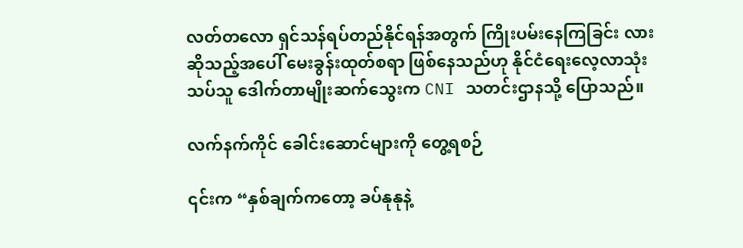လတ်တလော ရှင်သန်ရပ်တည်နိုင်ရန်အတွက် ကြိုးပမ်းနေကြခြင်း လား ဆိုသည့်အပေါ် မေးခွန်းထုတ်စရာ ဖြစ်နေသည်ဟု နိုင်ငံရေးလေ့လာသုံးသပ်သူ ဒေါက်တာမျိုးဆက်သွေးက CNI သတင်းဌာနသို့ ပြောသည်။

လက်နက်ကိုင် ခေါင်းဆောင်များကို တွေ့ရစဉ်

၎င်းက “နှစ်ချက်ကတော့ ခပ်နုနုနဲ့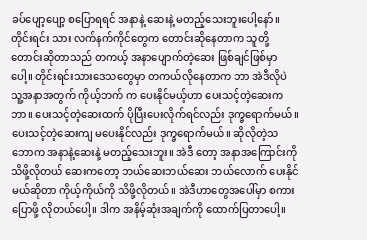ခပ်ပျော့ပျော့ စပြောရရင် အနာနဲ့ ဆေးနဲ့ မတည့်သေးဘူးပေါ့နော်။ တိုင်းရင်း သား လက်နက်ကိုင်တွေက တောင်းဆိုနေတာက သူတို့ တောင်းဆိုတာသည် တကယ့် အနာပျောက်တဲ့ဆေး ဖြစ်ချင်ဖြစ်မှာပေါ့။ တိုင်းရင်းသားဒေသတွေမှာ တကယ်လိုနေတာက ဘာ အဲဒီလိုပဲ သူ့အနာအတွက် ကိုယ့်ဘက် က ပေးနိုင်မယ့်ဟာ ပေးသင့်တဲ့ဆေးက ဘာ။ ပေးသင့်တဲ့ဆေးထက် ပိုပြီးပေးလိုက်ရင်လည်း ဒုက္ခရောက်မယ်။ ပေးသင့်တဲ့ဆေးကျ မပေးနိုင်လည်း ဒုက္ခရောက်မယ်။ ဆိုလိုတဲ့သဘောက အနာနဲ့ဆေးနဲ့ မတည့်သေးဘူး။ အဲဒီ တော့ အနာအကြောင်းကို သိဖို့လိုတယ် ဆေးကတော့ ဘယ်ဆေးဘယ်ဆေး ဘယ်လောက် ပေးနိုင်မယ်ဆိုတာ ကိုယ့်ကိုယ်ကို သိဖို့လိုတယ်။ အဲဒီဟာတွေအပေါ်မှာ စကားပြောဖို့ လိုတယ်ပေါ့။ ဒါက အနိမ့်ဆုံးအချက်ကို ထောက်ပြတာပေါ့။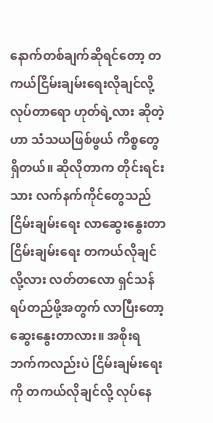နောက်တစ်ချက်ဆိုရင်တော့ တကယ်ငြိမ်းချမ်းရေးလိုချင်လို့ လုပ်တာရော ဟုတ်ရဲ့လား ဆိုတဲ့ဟာ သံသယဖြစ်ဖွယ် ကိစ္စတွေရှိတယ်။ ဆိုလိုတာက တိုင်းရင်းသား လက်နက်ကိုင်တွေသည် ငြိမ်းချမ်းရေး လာဆွေးနွေးတာ ငြိမ်းချမ်းရေး တကယ်လိုချင်လို့လား လတ်တလော ရှင်သန် ရပ်တည်ဖို့အတွက် လာပြီးတော့ ဆွေးနွေးတာလား။ အစိုးရဘက်ကလည်းပဲ ငြိမ်းချမ်းရေးကို တကယ်လိုချင်လို့ လုပ်နေ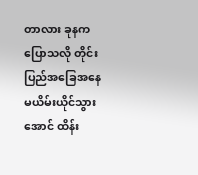တာလား ခုနကပြောသလို တိုင်းပြည်အခြေအနေ မယိမ်းယိုင်သွားအောင် ထိန်း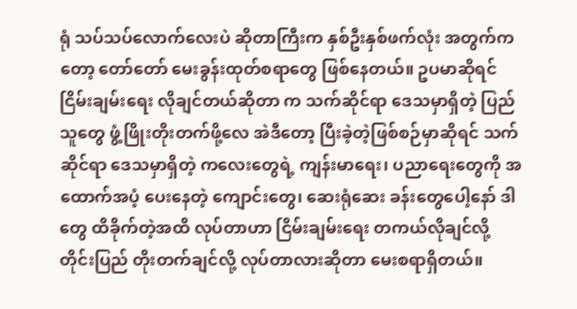ရုံ သပ်သပ်လောက်လေးပဲ ဆိုတာကြီးက နှစ်ဦးနှစ်ဖက်လုံး အတွက်ကတော့ တော်တော် မေးခွန်းထုတ်စရာတွေ ဖြစ်နေတယ်။ ဥပမာဆိုရင် ငြိမ်းချမ်းရေး လိုချင်တယ်ဆိုတာ က သက်ဆိုင်ရာ ဒေသမှာရှိတဲ့ ပြည်သူတွေ ဖွံ့ဖြိုးတိုးတက်ဖို့လေ အဲဒီတော့ ပြီးခဲ့တဲ့ဖြစ်စဉ်မှာဆိုရင် သက်ဆိုင်ရာ ဒေသမှာရှိတဲ့ ကလေးတွေရဲ့ ကျန်းမာရေး၊ ပညာရေးတွေကို အထောက်အပံ့ ပေးနေတဲ့ ကျောင်းတွေ၊ ဆေးရုံဆေး ခန်းတွေပေါ့နော် ဒါတွေ ထိခိုက်တဲ့အထိ လုပ်တာဟာ ငြိမ်းချမ်းရေး တကယ်လိုချင်လို့ တိုင်းပြည် တိုးတက်ချင်လို့ လုပ်တာလားဆိုတာ မေးစရာရှိတယ်။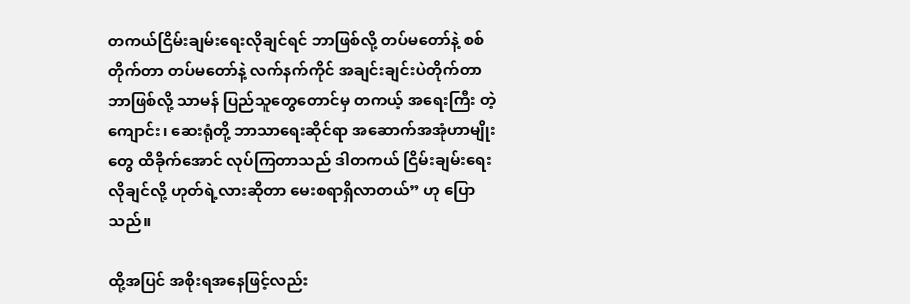တကယ်ငြိမ်းချမ်းရေးလိုချင်ရင် ဘာဖြစ်လို့ တပ်မတော်နဲ့ စစ်တိုက်တာ တပ်မတော်နဲ့ လက်နက်ကိုင် အချင်းချင်းပဲတိုက်တာ ဘာဖြစ်လို့ သာမန် ပြည်သူတွေတောင်မှ တကယ့် အရေးကြီး တဲ့ ကျောင်း၊ ဆေးရုံတို့ ဘာသာရေးဆိုင်ရာ အဆောက်အအုံဟာမျိုးတွေ ထိခိုက်အောင် လုပ်ကြတာသည် ဒါတကယ် ငြိမ်းချမ်းရေး လိုချင်လို့ ဟုတ်ရဲ့လားဆိုတာ မေးစရာရှိလာတယ်” ဟု ပြောသည်။

ထို့အပြင် အစိုးရအနေဖြင့်လည်း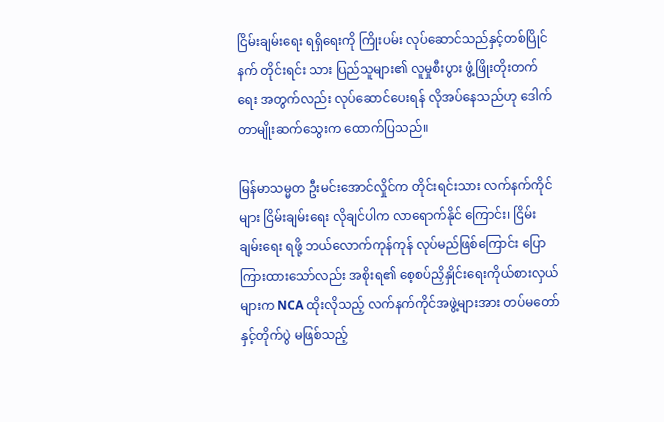ငြိမ်းချမ်းရေး ရရှိရေးကို ကြိုးပမ်း လုပ်ဆောင်သည်နှင့်တစ်ပြိုင်နက် တိုင်းရင်း သား ပြည်သူများ၏ လူမှုစီးပွား ဖွံ့ဖြိုးတိုးတက်ရေး အတွက်လည်း လုပ်ဆောင်ပေးရန် လိုအပ်နေသည်ဟု‌ ဒေါက်တာမျိုးဆက်သွေးက ထောက်ပြသည်။

မြန်မာသမ္မတ ဦးမင်းအောင်လှိုင်က တိုင်းရင်းသား လက်နက်ကိုင်များ ငြိမ်းချမ်းရေး လိုချင်ပါက လာရောက်နိုင် ကြောင်း၊ ငြိမ်းချမ်းရေး ရဖို့ ဘယ်လောက်ကုန်ကုန် လုပ်မည်ဖြစ်ကြောင်း ပြောကြားထားသော်လည်း အစိုးရ၏ စေ့စပ်ညှိနှိုင်းရေးကိုယ်စားလှယ်များက NCA ထိုးလိုသည့် လက်နက်ကိုင်အဖွဲ့များအား တပ်မတော်နှင့်တိုက်ပွဲ မဖြစ်သည့်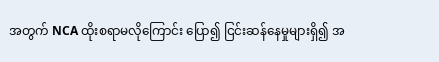အတွက် NCA ထိုးစရာမလိုကြောင်း ပြော၍ ငြင်းဆန်နေမှုများရှိ၍ အ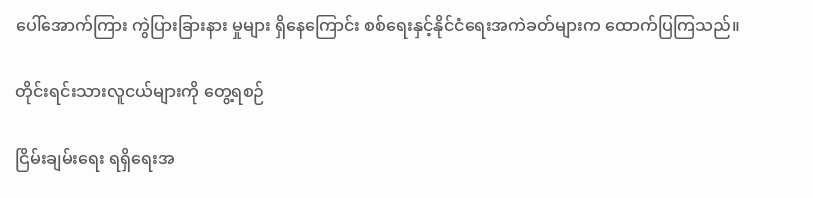ပေါ်အောက်ကြား ကွဲပြားခြားနား မှုများ ရှိနေကြောင်း စစ်ရေးနှင့်နိုင်ငံရေးအကဲခတ်များက ထောက်ပြကြသည်။

တိုင်းရင်းသားလူငယ်များကို တွေ့ရစဉ်

ငြိမ်းချမ်းရေး ရရှိရေးအ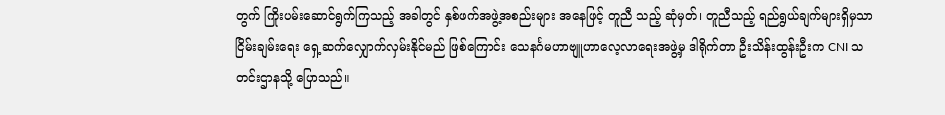တွက် ကြိုးပမ်းဆောင်ရွက်ကြသည့် အခါတွင် နှစ်ဖက်အဖွဲ့အစည်းများ အနေဖြင့် တူညီ သည့် ဆုံမှတ်၊ တူညီသည့် ရည်ရွယ်ချက်များရှိမှသာ ငြိမ်းချမ်းရေး ရှေ့ဆက်လျှောက်လှမ်းနိုင်မည် ဖြစ်ကြောင်း သေနင်္ဂမဟာဗျူဟာလေ့လာရေးအဖွဲ့မှ ဒါရိုက်တာ ဦးသိန်းထွန်းဦးက CNI သတင်းဌာနသို့ ပြောသည်။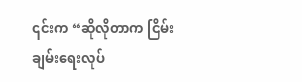၎င်းက “ဆိုလိုတာက ငြိမ်းချမ်းရေးလုပ်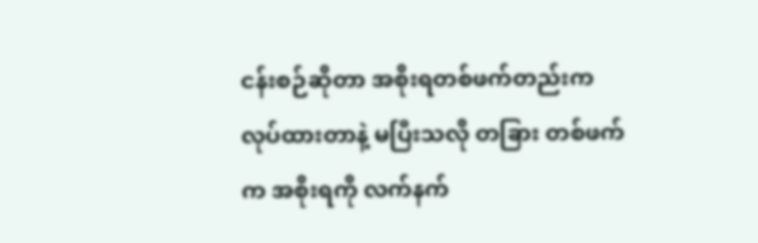ငန်းစဉ်ဆိုတာ အစိုးရတစ်ဖက်တည်းက လုပ်ထားတာနဲ့ မပြီးသလို တခြား တစ်ဖက်က အစိုးရကို လက်နက်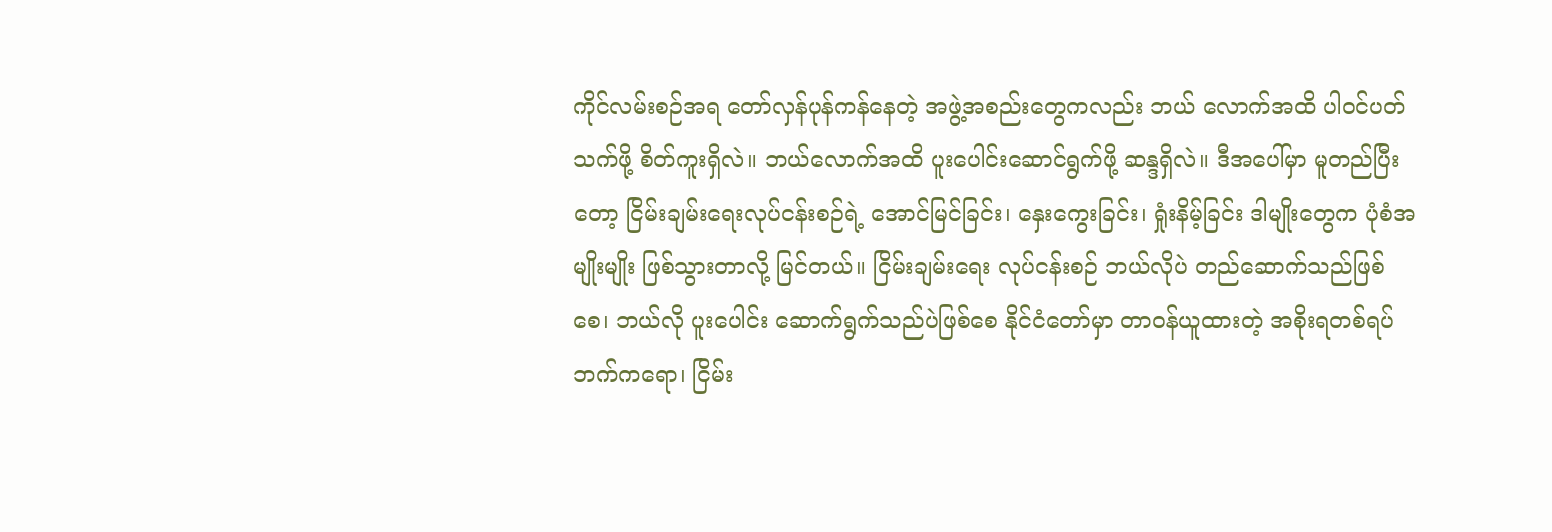ကိုင်လမ်းစဉ်အရ တော်လှန်ပုန်ကန်နေတဲ့ အဖွဲ့အစည်းတွေကလည်း ဘယ် လောက်အထိ ပါဝင်ပတ်သက်ဖို့ စိတ်ကူးရှိလဲ။ ဘယ်လောက်အထိ ပူးပေါင်းဆောင်ရွက်ဖို့ ဆန္ဒရှိလဲ။ ဒီအပေါ်မှာ မူတည်ပြီးတော့ ငြိမ်းချမ်းရေးလုပ်ငန်းစဉ်ရဲ့ အောင်မြင်ခြင်း၊ နှေးကွေးခြင်း၊ ရှုံးနိမ့်ခြင်း ဒါမျိုးတွေက ပုံစံအမျိုးမျိုး ဖြစ်သွားတာလို့ မြင်တယ်။ ငြိမ်းချမ်းရေး လုပ်ငန်းစဉ် ဘယ်လိုပဲ တည်ဆောက်သည်ဖြစ်စေ၊ ဘယ်လို ပူးပေါင်း ဆောက်ရွက်သည်ပဲဖြစ်စေ နိုင်ငံတော်မှာ တာဝန်ယူထားတဲ့ အစိုးရတစ်ရပ်ဘက်ကရော၊ ငြိမ်း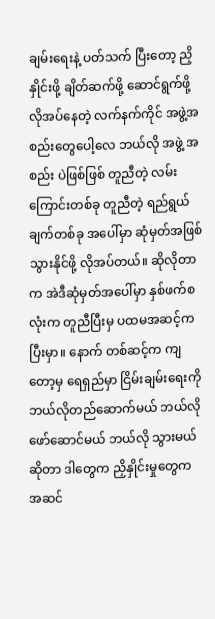ချမ်းရေးနဲ့ ပတ်သက် ပြီးတော့ ညှိနှိုင်းဖို့ ချိတ်ဆက်ဖို့ ဆောင်ရွက်ဖို့ လိုအပ်နေတဲ့ လက်နက်ကိုင် အဖွဲ့အစည်းတွေပေါ့လေ ဘယ်လို အဖွဲ့ အစည်း ပဲဖြစ်ဖြစ် တူညီတဲ့ လမ်းကြောင်းတစ်ခု တူညီတဲ့ ရည်ရွယ်ချက်တစ်ခု အပေါ်မှာ ဆုံမှတ်အဖြစ် သွားနိုင်ဖို့ လိုအပ်တယ်။ ‌ဆိုလိုတာက အဲဒီဆုံမှတ်အပေါ်မှာ နှစ်ဖက်စလုံးက တူညီပြီးမှ ပထမအဆင့်ကပြီးမှာ။ နောက် တစ်ဆင့်က ကျတော့မှ ရေရှည်မှာ ငြိမ်းချမ်းရေးကို ဘယ်လိုတည်ဆောက်မယ် ဘယ်လိုဖော်ဆောင်မယ် ဘယ်လို သွားမယ်ဆိုတာ ဒါတွေက ညှိနှိုင်းမှုတွေက အဆင်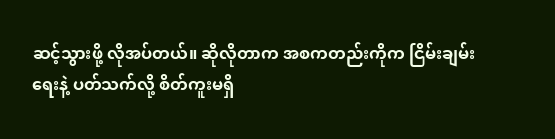ဆင့်သွားဖို့ လိုအပ်တယ်။ ဆိုလိုတာက အစကတည်းကိုက ငြိမ်းချမ်းရေးနဲ့ ပတ်သက်လို့ စိတ်ကူးမရှိ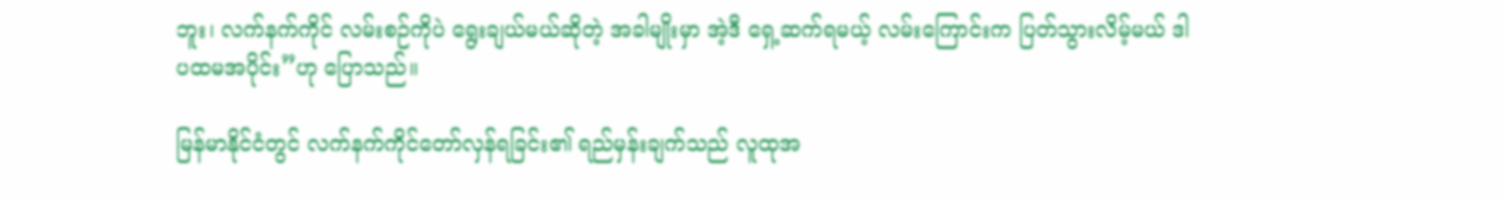ဘူး၊ လက်နက်ကိုင် လမ်းစဉ်ကိုပဲ ရွေးချယ်မယ်ဆိုတဲ့ အခါမျိုးမှာ အဲ့ဒီ ရှေ့ဆက်ရမယ့် လမ်းကြောင်းက ပြတ်သွားလိမ့်မယ် ဒါပထမအပိုင်း”ဟု ပြောသည်။

မြန်မာနိုင်ငံတွင် လက်နက်ကိုင်တော်လှန်ရခြင်း၏ ရည်မှန်းချက်သည် လူထုအ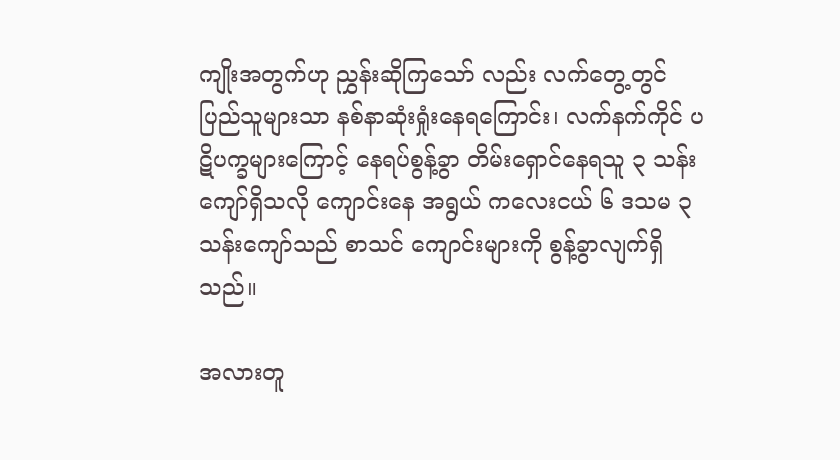ကျိုးအတွက်ဟု ညွှန်းဆိုကြသော် လည်း လက်တွေ့တွင် ပြည်သူများသာ နစ်နာဆုံးရှုံးနေရကြောင်း၊ လက်နက်ကိုင် ပဋိပက္ခများကြောင့် နေရပ်စွန့်ခွာ တိမ်းရှောင်နေရသူ ၃ သန်းကျော်ရှိသလို ကျောင်းနေ အရွယ် ကလေးငယ် ၆ ဒသမ ၃ သန်းကျော်သည် စာသင် ကျောင်းများကို စွန့်ခွာလျက်ရှိသည်။

အလားတူ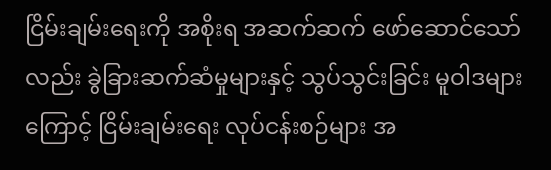ငြိမ်းချမ်းရေးကို အစိုးရ အဆက်ဆက် ဖော်ဆောင်သော်လည်း ခွဲခြားဆက်ဆံမှုများနှင့် သွပ်သွင်းခြင်း မူဝါဒများကြောင့် ငြိမ်းချမ်းရေး လုပ်ငန်းစဉ်များ အ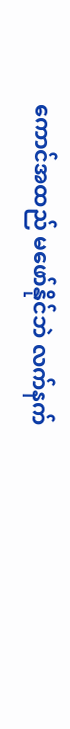ကောင်အထည် မဖော်နိုင်ဘဲ လက်နက်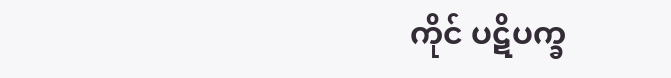ကိုင် ပဋိပက္ခ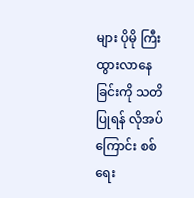များ ပိုမို ကြီးထွားလာနေခြင်းကို သတိပြုရန် လိုအပ်ကြောင်း စစ်ရေး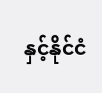နှင့်နိုင်ငံ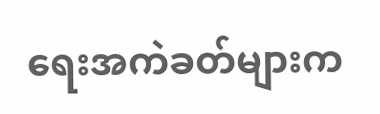ရေးအကဲခတ်များက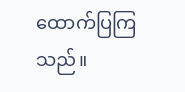ထောက်ပြကြသည်။